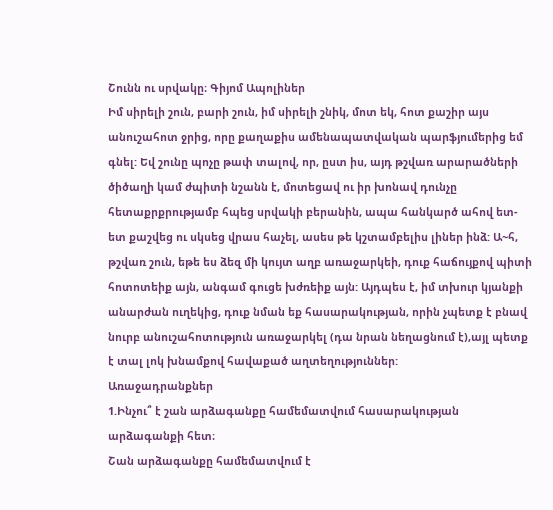Շունն ու սրվակը։ Գիյոմ Ապոլիներ
Իմ սիրելի շուն, բարի շուն, իմ սիրելի շնիկ, մոտ եկ, հոտ քաշիր այս անուշահոտ ջրից, որը քաղաքիս ամենապատվական պարֆյումերից եմ գնել: Եվ շունը պոչը թափ տալով, որ, ըստ իս, այդ թշվառ արարածների ծիծաղի կամ ժպիտի նշանն է, մոտեցավ ու իր խոնավ դունչը հետաքրքրությամբ հպեց սրվակի բերանին, ապա հանկարծ ահով ետ-ետ քաշվեց ու սկսեց վրաս հաչել, ասես թե կշտամբելիս լիներ ինձ: Ա~հ, թշվառ շուն, եթե ես ձեզ մի կույտ աղբ առաջարկեի, դուք հաճույքով պիտի հոտոտեիք այն, անգամ գուցե խժռեիք այն: Այդպես է, իմ տխուր կյանքի անարժան ուղեկից, դուք նման եք հասարակության, որին չպետք է բնավ նուրբ անուշահոտություն առաջարկել (դա նրան նեղացնում է),այլ պետք է տալ լոկ խնամքով հավաքած աղտեղություններ:
Առաջադրանքներ
1.Ինչու՞ է շան արձագանքը համեմատվում հասարակության արձագանքի հետ։
Շան արձագանքը համեմատվում է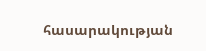հասարակության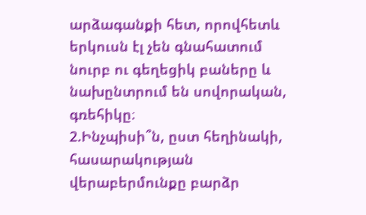արձագանքի հետ, որովհետև երկուսն էլ չեն գնահատում նուրբ ու գեղեցիկ բաները և նախընտրում են սովորական, գռեհիկը։
2.Ինչպիսի՞ն, ըստ հեղինակի, հասարակության վերաբերմունքը բարձր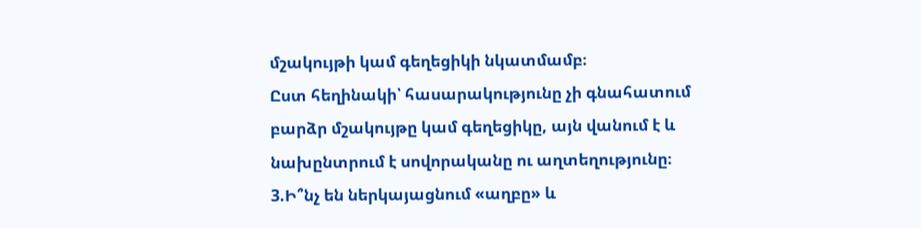մշակույթի կամ գեղեցիկի նկատմամբ։
Ըստ հեղինակի՝ հասարակությունը չի գնահատում բարձր մշակույթը կամ գեղեցիկը, այն վանում է և նախընտրում է սովորականը ու աղտեղությունը։
3.Ի՞նչ են ներկայացնում «աղբը» և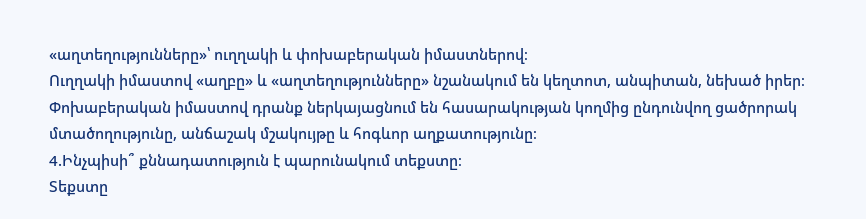«աղտեղությունները»՝ ուղղակի և փոխաբերական իմաստներով։
Ուղղակի իմաստով «աղբը» և «աղտեղությունները» նշանակում են կեղտոտ, անպիտան, նեխած իրեր։
Փոխաբերական իմաստով դրանք ներկայացնում են հասարակության կողմից ընդունվող ցածրորակ մտածողությունը, անճաշակ մշակույթը և հոգևոր աղքատությունը։
4.Ինչպիսի՞ քննադատություն է պարունակում տեքստը։
Տեքստը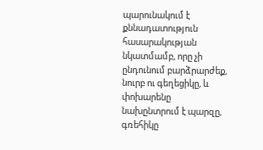պարունակում է քննադատություն հասարակության նկատմամբ, որը չի ընդունում բարձրարժեք, նուրբ ու գեղեցիկը, և փոխարենը նախընտրում է պարզը, գռեհիկը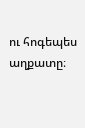ու հոգեպես աղքատը։